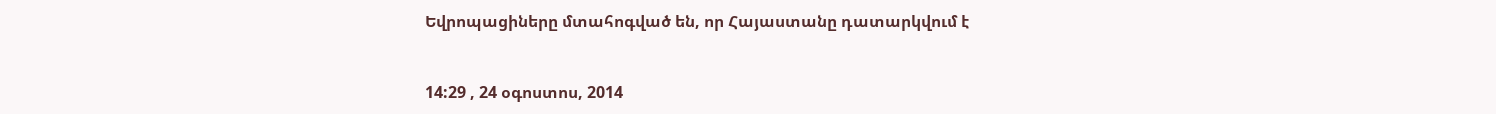Եվրոպացիները մտահոգված են, որ Հայաստանը դատարկվում է


14:29 , 24 օգոստոս, 2014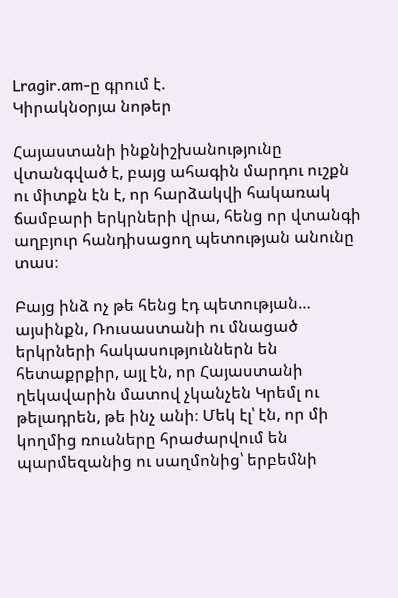Lragir.am-ը գրում է.
Կիրակնօրյա նոթեր

Հայաստանի ինքնիշխանությունը վտանգված է, բայց ահագին մարդու ուշքն ու միտքն էն է, որ հարձակվի հակառակ ճամբարի երկրների վրա, հենց որ վտանգի աղբյուր հանդիսացող պետության անունը տաս։

Բայց ինձ ոչ թե հենց էդ պետության… այսինքն, Ռուսաստանի ու մնացած  երկրների հակասություններն են հետաքրքիր, այլ էն, որ Հայաստանի ղեկավարին մատով չկանչեն Կրեմլ ու թելադրեն, թե ինչ անի։ Մեկ էլ՝ էն, որ մի կողմից ռուսները հրաժարվում են պարմեզանից ու սաղմոնից՝ երբեմնի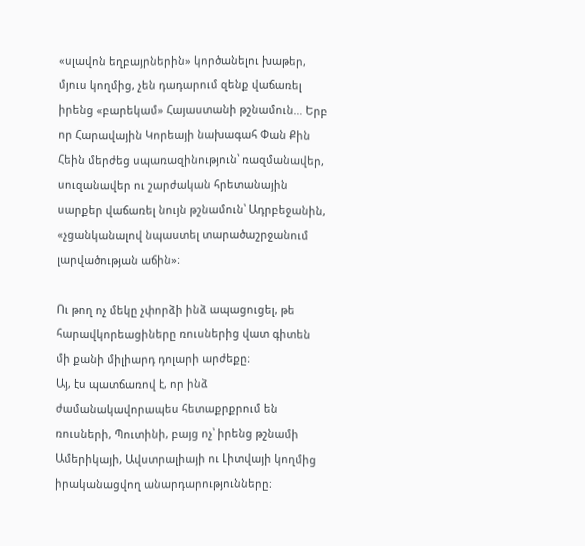«սլավոն եղբայրներին» կործանելու խաթեր, մյուս կողմից, չեն դադարում զենք վաճառել իրենց «բարեկամ» Հայաստանի թշնամուն… Երբ որ Հարավային Կորեայի նախագահ Փան Քին Հեին մերժեց սպառազինություն՝ ռազմանավեր, սուզանավեր ու շարժական հրետանային սարքեր վաճառել նույն թշնամուն՝ Ադրբեջանին, «չցանկանալով նպաստել տարածաշրջանում լարվածության աճին»։

Ու թող ոչ մեկը չփորձի ինձ ապացուցել, թե հարավկորեացիները ռուսներից վատ գիտեն մի քանի միլիարդ դոլարի արժեքը։
Այ, էս պատճառով է, որ ինձ ժամանակավորապես հետաքրքրում են ռուսների, Պուտինի, բայց ոչ՝ իրենց թշնամի Ամերիկայի, Ավստրալիայի ու Լիտվայի կողմից իրականացվող անարդարությունները։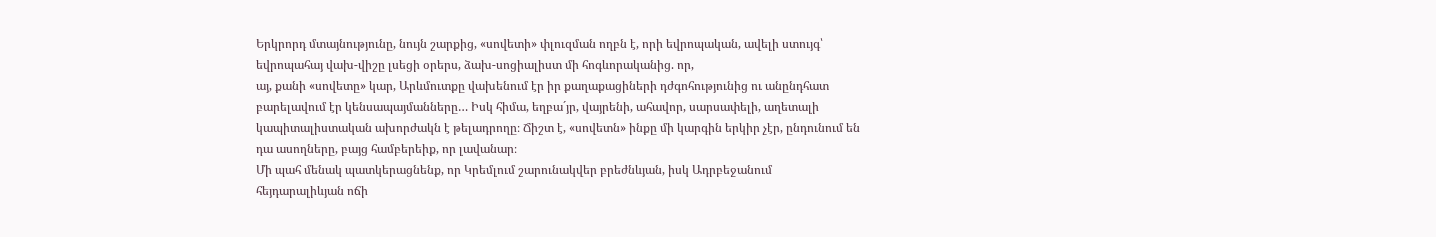Երկրորդ մտայնությունը, նույն շարքից, «սովետի» փլուզման ողբն է, որի եվրոպական, ավելի ստույգ՝ եվրոպահայ վախ-վիշը լսեցի օրերս, ձախ-սոցիալիստ մի հոգևորականից. որ,
այ, քանի «սովետը» կար, Արևմուտքը վախենում էր իր քաղաքացիների դժգոհությունից ու անընդհատ բարելավում էր կենսապայմանները… Իսկ հիմա, եղբա´յր, վայրենի, ահավոր, սարսափելի, աղետալի կապիտալիստական ախորժակն է թելադրողը։ Ճիշտ է, «սովետն» ինքը մի կարգին երկիր չէր, ընդունում են դա ասողները, բայց համբերեիք, որ լավանար։
Մի պահ մենակ պատկերացնենք, որ Կրեմլում շարունակվեր բրեժնևյան, իսկ Ադրբեջանում հեյդարալիևյան ոճի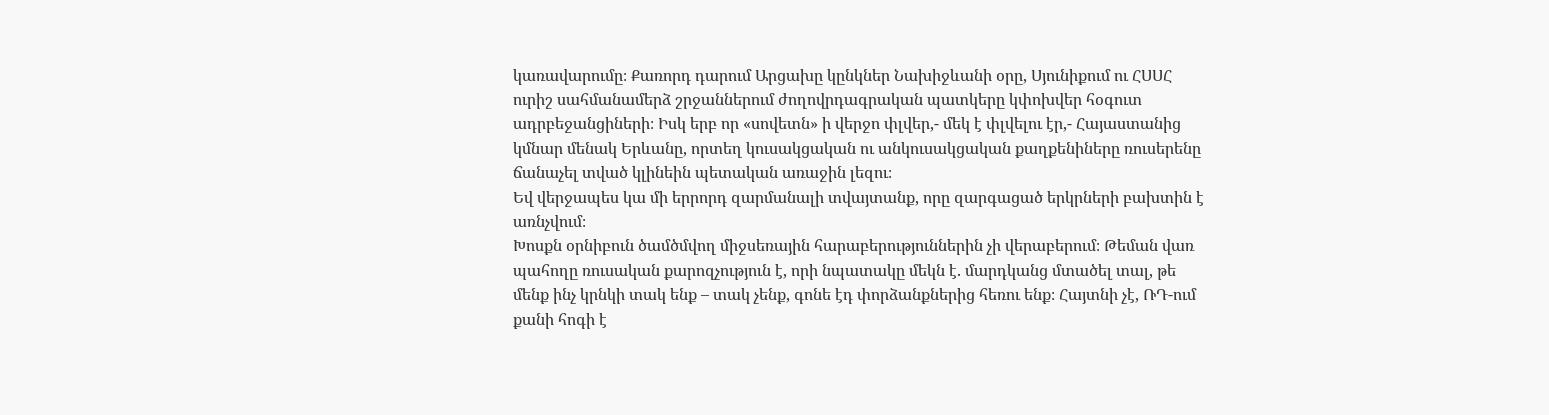կառավարումը։ Քառորդ դարում Արցախը կընկներ Նախիջևանի օրը, Սյունիքում ու ՀՍՍՀ ուրիշ սահմանամերձ շրջաններում ժողովրդագրական պատկերը կփոխվեր հօգուտ ադրբեջանցիների։ Իսկ երբ որ «սովետն» ի վերջո փլվեր,- մեկ է փլվելու էր,- Հայաստանից կմնար մենակ Երևանը, որտեղ կուսակցական ու անկուսակցական քաղքենիները ռուսերենը ճանաչել տված կլինեին պետական առաջին լեզու։
Եվ վերջապես կա մի երրորդ զարմանալի տվայտանք, որը զարգացած երկրների բախտին է առնչվում։
Խոսքն օրնիբուն ծամծմվող միջսեռային հարաբերություններին չի վերաբերում։ Թեման վառ պահողը ռուսական քարոզչություն է, որի նպատակը մեկն է. մարդկանց մտածել տալ, թե մենք ինչ կրնկի տակ ենք – տակ չենք, գոնե էդ փորձանքներից հեռու ենք։ Հայտնի չէ, ՌԴ-ում քանի հոգի է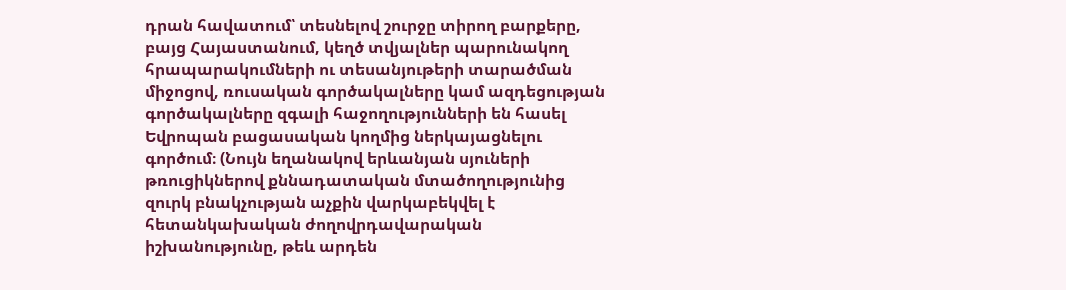դրան հավատում՝ տեսնելով շուրջը տիրող բարքերը, բայց Հայաստանում, կեղծ տվյալներ պարունակող հրապարակումների ու տեսանյութերի տարածման միջոցով, ռուսական գործակալները կամ ազդեցության գործակալները զգալի հաջողությունների են հասել Եվրոպան բացասական կողմից ներկայացնելու գործում։ (Նույն եղանակով երևանյան սյուների թռուցիկներով քննադատական մտածողությունից զուրկ բնակչության աչքին վարկաբեկվել է հետանկախական ժողովրդավարական իշխանությունը, թեև արդեն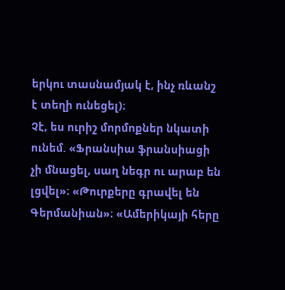երկու տասնամյակ է, ինչ ռևանշ է տեղի ունեցել)։
Չէ, ես ուրիշ մորմոքներ նկատի ունեմ. «Ֆրանսիա ֆրանսիացի չի մնացել, սաղ նեգր ու արաբ են լցվել»։ «Թուրքերը գրավել են Գերմանիան»։ «Ամերիկայի հերը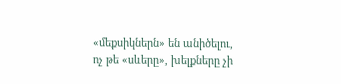«մեքսիկներն» են անիծելու, ոչ թե «սևերը», խելքները չի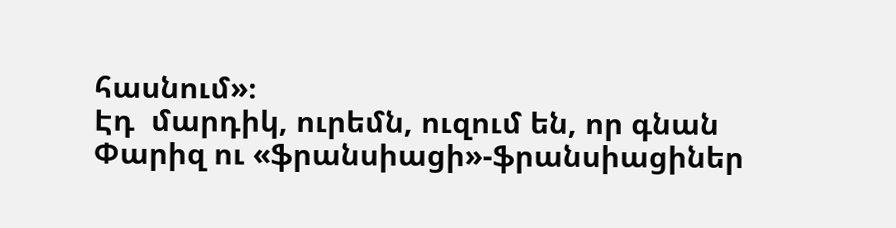հասնում»։
Էդ  մարդիկ, ուրեմն, ուզում են, որ գնան Փարիզ ու «ֆրանսիացի»-ֆրանսիացիներ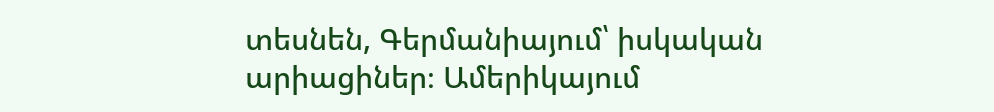տեսնեն, Գերմանիայում՝ իսկական արիացիներ։ Ամերիկայում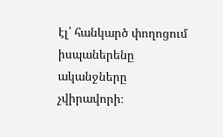էլ՝ հանկարծ փողոցում իսպաներենը ականջները չվիրավորի։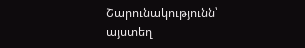Շարունակությունն՝ այստեղ